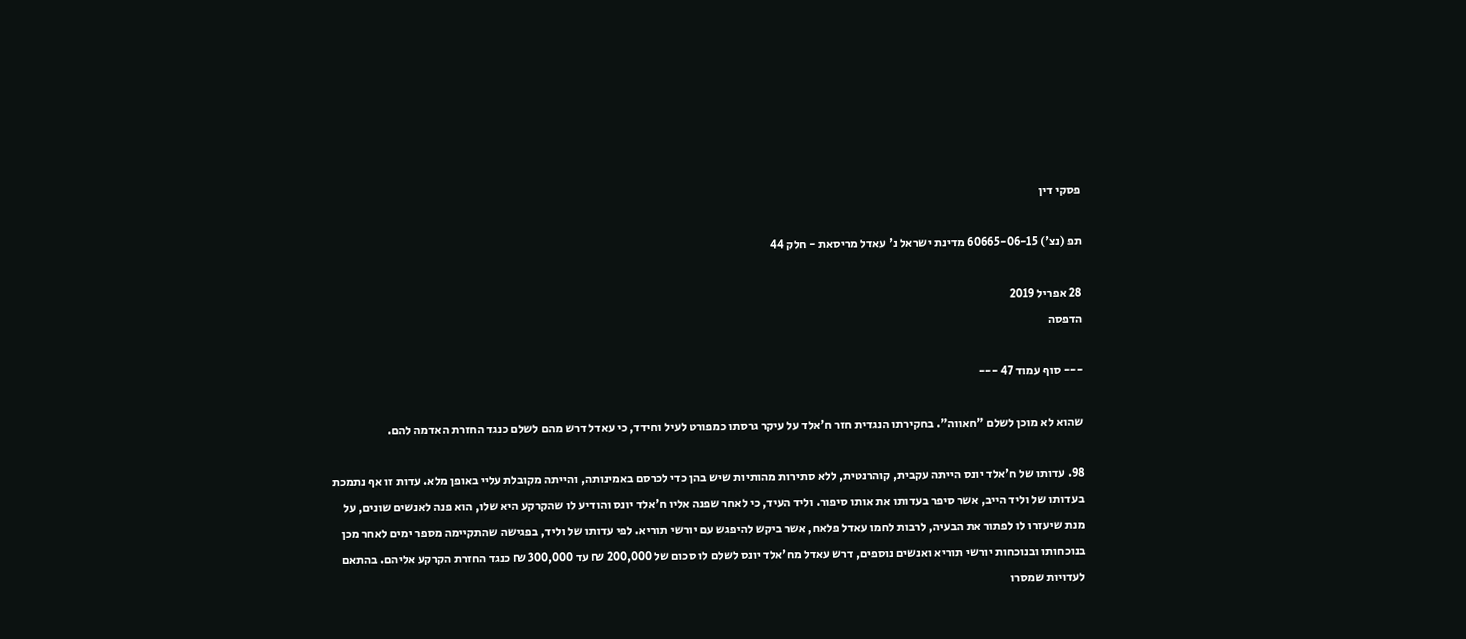פסקי דין

תפ (נצ') 60665-06-15 מדינת ישראל נ' עאדל מריסאת - חלק 44

28 אפריל 2019
הדפסה

--- סוף עמוד 47 ---

שהוא לא מוכן לשלם "חאווה". בחקירתו הנגדית חזר ח'אלד על עיקר גרסתו כמפורט לעיל וחידד, כי עאדל דרש מהם לשלם כנגד החזרת האדמה להם.

98. עדותו של ח'אלד יונס הייתה עקבית, קוהרנטית, ללא סתירות מהותיות שיש בהן כדי לכרסם באמינותה, והייתה מקובלת עליי באופן מלא. עדות זו אף נתמכת בעדותו של וליד הייב, אשר סיפר בעדותו את אותו סיפור. וליד העיד, כי לאחר שפנה אליו ח'אלד יונס והודיע לו שהקרקע היא שלו, הוא פנה לאנשים שונים, על מנת שיעזרו לו לפתור את הבעיה, לרבות לחמו עאדל פלאח, אשר ביקש להיפגש עם יורשי תוריא. לפי עדותו של וליד, בפגישה שהתקיימה מספר ימים לאחר מכן בנוכחותו ובנוכחות יורשי תוריא ואנשים נוספים, דרש עאדל מח'אלד יונס לשלם לו סכום של 200,000 ₪ עד 300,000 ₪ כנגד החזרת הקרקע אליהם. בהתאם לעדויות שמסרו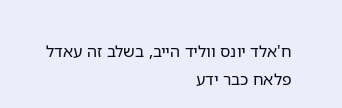ח'אלד יונס ווליד הייב, בשלב זה עאדל פלאח כבר ידע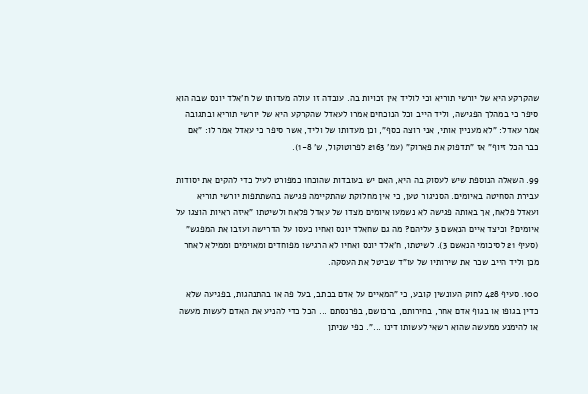שהקרקע היא של יורשי תוריא וכי לוליד אין זכויות בה. עובדה זו עולה מעדותו של ח'אלד יונס שבה הוא סיפר כי במהלך הפגישה, וליד הייב וכל הנוכחים אמרו לעאדל שהקרקע היא של יורשי תוריא ובתגובה אמר עאדל: "לא מעניין אותי, אני רוצה כסף", וכן מעדותו של וליד, אשר סיפר כי עאדל אמר לו: "אם כבר הכל זיוף" אז "תדפוק את פארוק" (עמ' 2163 לפרוטוקול, ש' 1-8).

99. השאלה הנוספת שיש לעסוק בה היא, האם יש בעובדות שהוכחו כמפורט לעיל כדי להקים את יסודות עבירת הסחיטה באיומים. הסניגור טען, כי אין מחלוקת שהתקיימה פגישה בהשתתפות יורשי תוריא ועאדל פלאח, אך באותה פגישה לא נשמעו איומים מצדו של עאדל פלאח ולשיטתו "איזה ראיות הוצגו על איומים? וכיצד איים הנאשם 3 עליהם? מה גם שחאלד יונס ואחיו כעסו על הדרישה ועזבו את המפגש" (סעיף 21 לסיכומי הנאשם 3). לשיטתו, ח'אלד יונס ואחיו לא הרגישו מפוחדים ומאוימים וממילא לאחר מכן וליד הייב שכר את שירותיו של עו"ד שביטל את העסקה.

100. סעיף 428 לחוק העונשין קובע, כי "המאיים על אדם בכתב, בעל פה או בהתנהגות, בפגיעה שלא כדין בגופו או בגוף אדם אחר, בחירותם, ברכושם, בפרנסתם ... הכל כדי להניע את האדם לעשות מעשה או להימנע ממעשה שהוא רשאי לעשותו דינו ...". כפי שניתן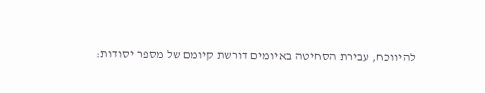להיווכח, עבירת הסחיטה באיומים דורשת קיומם של מספר יסודות: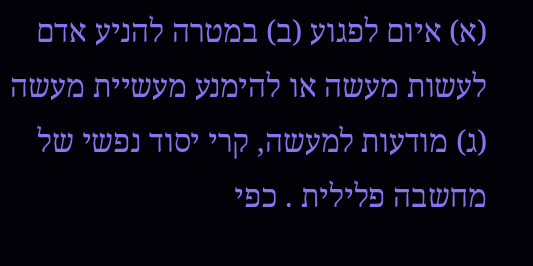(א) איום לפגוע (ב) במטרה להניע אדם לעשות מעשה או להימנע מעשיית מעשה (ג) מודעות למעשה, קרי יסוד נפשי של מחשבה פלילית . כפי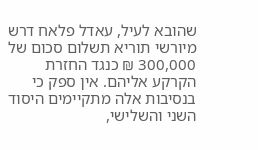שהובא לעיל, עאדל פלאח דרש מיורשי תוריא תשלום סכום של 300,000 ₪ כנגד החזרת הקרקע אליהם. אין ספק כי בנסיבות אלה מתקיימים היסוד השני והשלישי,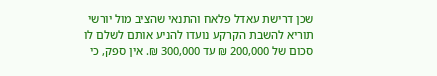שכן דרישת עאדל פלאח והתנאי שהציב מול יורשי תוריא להשבת הקרקע נועדו להניע אותם לשלם לו סכום של 200,000 ₪ עד 300,000 ₪. אין ספק, כי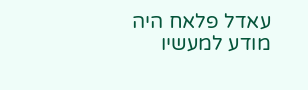עאדל פלאח היה מודע למעשיו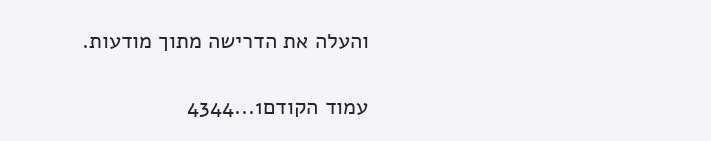והעלה את הדרישה מתוך מודעות.

עמוד הקודם1...4344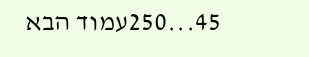45...250עמוד הבא